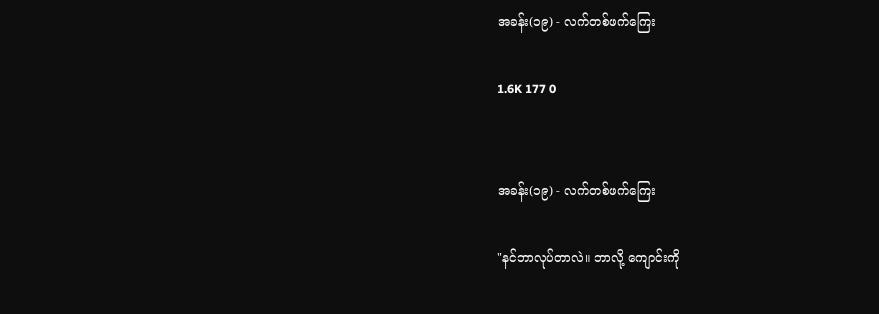အခန်း(၁၉) - လက်တစ်ဖက်ကြေး

1.6K 177 0


အခန်း(၁၉) - လက်တစ်ဖက်ကြေး

"နင်ဘာလုပ်တာလဲ။ ဘာလို့ ကျောင်းကို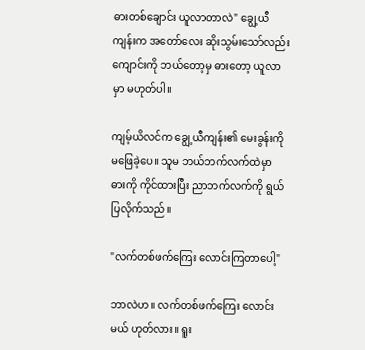ဓားတစ်ချောင်း ယူလာတာလဲ" ချွေ့ယီကျန်းက အတော်လေး ဆိုးသွမ်းသော်လည်း ကျောင်းကို ဘယ်တော့မှ ဓားတော့ ယူလာမှာ မဟုတ်ပါ။

ကျမ့်ယိလင်က ချွေ့ယီကျန်း၏ မေးခွန်းကို မဖြေခဲ့ပေ။ သူမ ဘယ်ဘက်လက်ထဲမှာ ဓားကို ကိုင်ထားပြီး ညာဘက်လက်ကို ရွယ်ပြလိုက်သည်။

"လက်တစ်ဖက်ကြေး လောင်းကြတာပေါ့"

ဘာလဲဟ။ လက်တစ်ဖက်ကြေး လောင်းမယ် ဟုတ်လား။ ရူး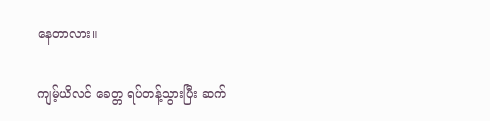နေတာလား။

ကျမ့်ယိလင် ခေတ္တ ရပ်တန့်သွားပြီး ဆက်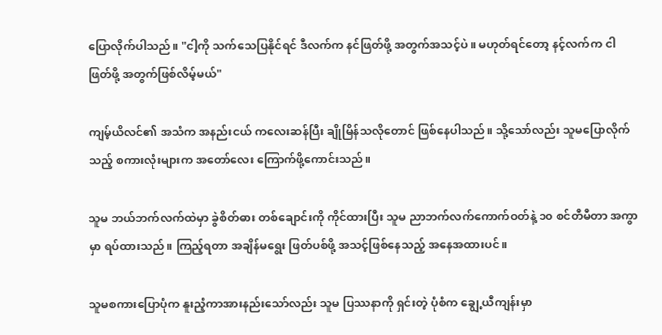ပြောလိုက်ပါသည်။ "ငါ့ကို သက်သေပြနိုင်ရင် ဒီလက်က နင်ဖြတ်ဖို့ အတွက်အသင့်ပဲ။ မဟုတ်ရင်တော့ နင့်လက်က ငါဖြတ်ဖို့ အတွက်ဖြစ်လိမ့်မယ်"

ကျမ့်ယိလင်၏ အသံက အနည်းငယ် ကလေးဆန်ပြီး ချိုမြိန်သလိုတောင် ဖြစ်နေပါသည်။ သို့သော်လည်း သူမပြောလိုက်သည့် စကားလုံးများက အတော်လေး ကြောက်ဖို့ကောင်းသည်။

သူမ ဘယ်ဘက်လက်ထဲမှာ ခွဲစိတ်ဓား တစ်ချောင်းကို ကိုင်ထားပြီး သူမ ညာဘက်လက်ကောက်ဝတ်နဲ့ ၁၀ စင်တီမီတာ အကွာမှာ ရပ်ထားသည်။ ကြည့်ရတာ အချိန်မရွေး ဖြတ်ပစ်ဖို့ အသင့်ဖြစ်နေသည့် အနေအထားပင်။

သူမစကားပြောပုံက နူးညံ့ကာအားနည်းသော်လည်း သူမ ပြဿနာကို ရှင်းတဲ့ ပုံစံက ချွေ့ယီကျန်းမှာ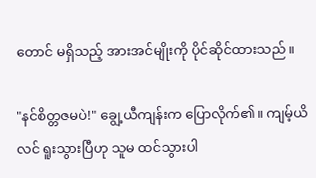တောင် မရှိသည့် အားအင်မျိုးကို ပိုင်ဆိုင်ထားသည်။

"နင်စိတ္တဇမပဲ!" ချွေ့ယီကျန်းက ပြောလိုက်၏။ ကျမ့်ယိလင် ရူးသွားပြီဟု သူမ ထင်သွားပါ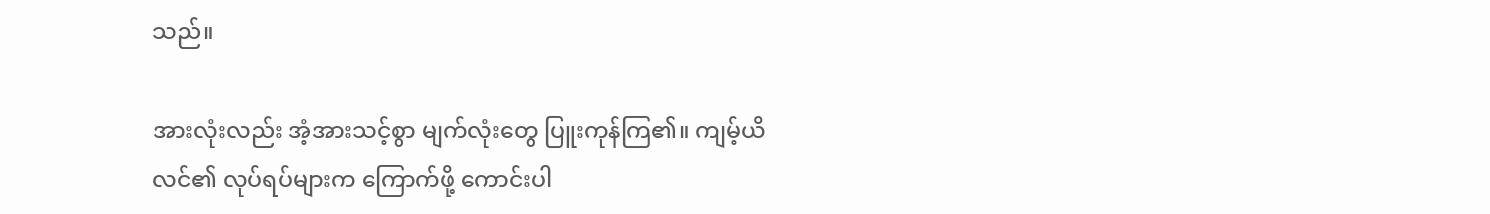သည်။

အားလုံးလည်း အံ့အားသင့်စွာ မျက်လုံးတွေ ပြူးကုန်ကြ၏။ ကျမ့်ယိလင်၏ လုပ်ရပ်များက ကြောက်ဖို့ ကောင်းပါ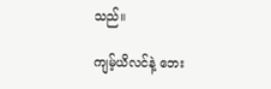သည်။

ကျမ့်ယိလင်နဲ့ ဘေး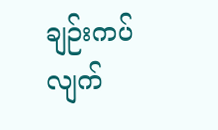ချဉ်းကပ်လျက်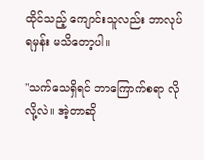ထိုင်သည့် ကျောင်းသူလည်း ဘာလုပ်ရမှန်း မသိတော့ပါ။

"သက်သေရှိရင် ဘာကြောက်စရာ လိုလို့လဲ။ အဲ့တာဆို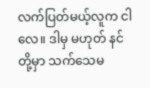လက်ပြတ်မယ့်လူက ငါလေ။ ဒါမှ မဟုတ် နင်တို့မှာ သက်သေမ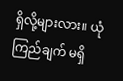ရှိလို့များလား။ ယုံကြည်ချက် မရှိ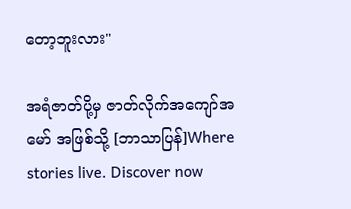တော့ဘူးလား"

အရံဇာတ်ပို့မှ ဇာတ်လိုက်အကျော်အမော် အဖြစ်သို့ [ဘာသာပြန်]Where stories live. Discover now